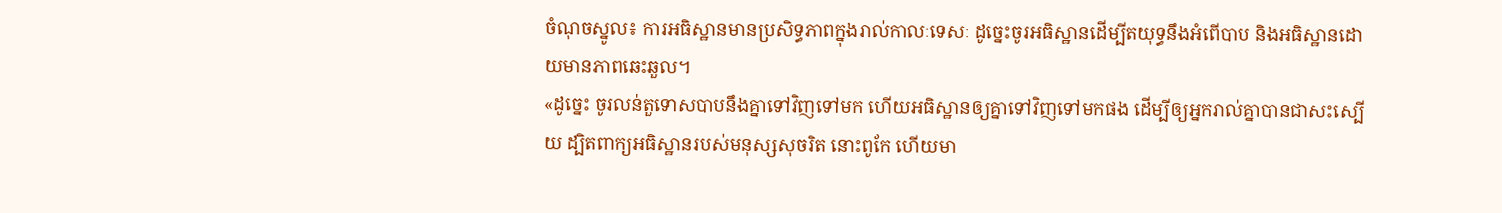ចំណុចស្នូល៖ ការអធិស្ឋានមានប្រសិទ្ធភាពក្នុងរាល់កាលៈទេសៈ ដូច្នេះចូរអធិស្ឋានដើម្បីតយុទ្ធនឹងអំពើបាប និងអធិស្ឋានដោយមានភាពឆេះឆួល។
«ដូច្នេះ ចូរលន់តួទោសបាបនឹងគ្នាទៅវិញទៅមក ហើយអធិស្ឋានឲ្យគ្នាទៅវិញទៅមកផង ដើម្បីឲ្យអ្នករាល់គ្នាបានជាសះស្បើយ ដ្បិតពាក្យអធិស្ឋានរបស់មនុស្សសុចរិត នោះពូកែ ហើយមា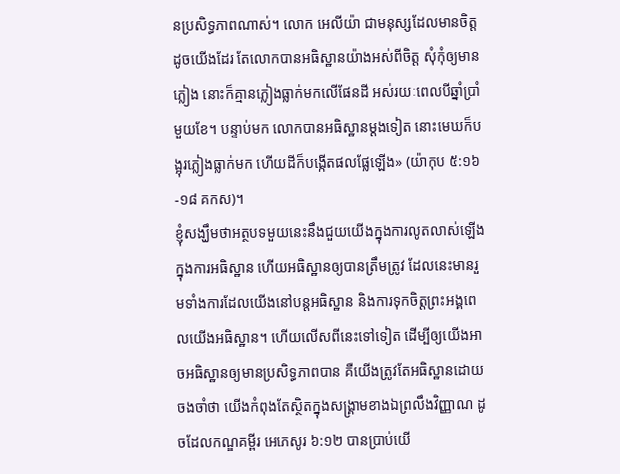នប្រសិទ្ធភាពណាស់។ លោក អេលីយ៉ា ជាមនុស្សដែលមានចិត្តដូចយើងដែរ តែលោកបានអធិស្ឋានយ៉ាងអស់ពីចិត្ត សុំកុំឲ្យមានភ្លៀង នោះក៏គ្មានភ្លៀងធ្លាក់មកលើផែនដី អស់រយៈពេលបីឆ្នាំប្រាំមួយខែ។ បន្ទាប់មក លោកបានអធិស្ឋានម្តងទៀត នោះមេឃក៏បង្អុរភ្លៀងធ្លាក់មក ហើយដីក៏បង្កើតផលផ្លែឡើង» (យ៉ាកុប ៥:១៦-១៨ គកស)។
ខ្ញុំសង្ឃឹមថាអត្ថបទមួយនេះនឹងជួយយើងក្នុងការលូតលាស់ឡើងក្នុងការអធិស្ឋាន ហើយអធិស្ឋានឲ្យបានត្រឹមត្រូវ ដែលនេះមានរួមទាំងការដែលយើងនៅបន្តអធិស្ឋាន និងការទុកចិត្តព្រះអង្គពេលយើងអធិស្ឋាន។ ហើយលើសពីនេះទៅទៀត ដើម្បីឲ្យយើងអាចអធិស្ឋានឲ្យមានប្រសិទ្ធភាពបាន គឺយើងត្រូវតែអធិស្ឋានដោយចងចាំថា យើងកំពុងតែស្ថិតក្នុងសង្គ្រាមខាងឯព្រលឹងវិញ្ញាណ ដូចដែលកណ្ឌគម្ពីរ អេភេសូរ ៦:១២ បានប្រាប់យើ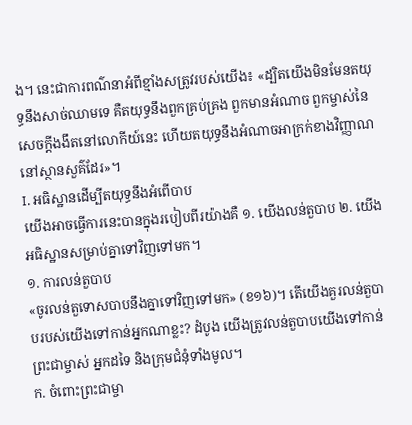ង។ នេះជាការពណ៌នាអំពីខ្មាំងសត្រូវរបស់យើង៖ «ដ្បិតយើងមិនមែនតយុទ្ធនឹងសាច់ឈាមទេ គឺតយុទ្ធនឹងពួកគ្រប់គ្រង ពួកមានអំណាច ពួកម្ចាស់នៃសេចក្តីងងឹតនៅលោកីយ៍នេះ ហើយតយុទ្ធនឹងអំណាចអាក្រក់ខាងវិញ្ញាណនៅស្ថានសួគ៌ដែរ»។
I. អធិស្ឋានដើម្បីតយុទ្ធនឹងអំពើបាប
យើងអាចធ្វើការនេះបានក្នុងរបៀបពីរយ៉ាងគឺ ១. យើងលន់តួបាប ២. យើងអធិស្ឋានសម្រាប់គ្នាទៅវិញទៅមក។
១. ការលន់តួបាប
«ចូរលន់តួទោសបាបនឹងគ្នាទៅវិញទៅមក» (ខ១៦)។ តើយើងគួរលន់តួបាបរបស់យើងទៅកាន់អ្នកណាខ្លះ? ដំបូង យើងត្រូវលន់តួបាបយើងទៅកាន់ព្រះជាម្ចាស់ អ្នកដទៃ និងក្រុមជំនុំទាំងមូល។
ក. ចំពោះព្រះជាម្ចា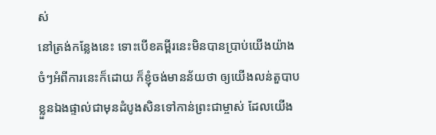ស់
នៅត្រង់កន្លែងនេះ ទោះបើខគម្ពីរនេះមិនបានប្រាប់យើងយ៉ាងចំៗអំពីការនេះក៏ដោយ ក៏ខ្ញុំចង់មានន័យថា ឲ្យយើងលន់តួបាបខ្លួនឯងផ្ទាល់ជាមុនដំបូងសិនទៅកាន់ព្រះជាម្ចាស់ ដែលយើង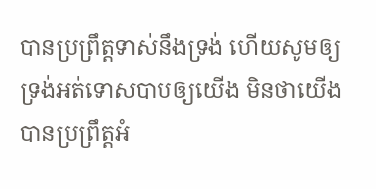បានប្រព្រឹត្តទាស់នឹងទ្រង់ ហើយសូមឲ្យទ្រង់អត់ទោសបាបឲ្យយើង មិនថាយើងបានប្រព្រឹត្តអំ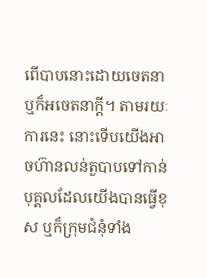ពើបាបនោះដោយចេតនា ឬក៏អចេតនាក្ដី។ តាមរយៈការនេះ នោះទើបយើងអាចហ៊ានលន់តួបាបទៅកាន់បុគ្គលដែលយើងបានធ្វើខុស ឬក៏ក្រុមជំនុំទាំង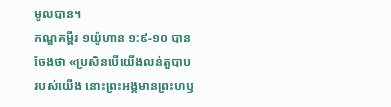មូលបាន។
កណ្ឌគម្ពីរ ១យ៉ូហាន ១:៩-១០ បានចែងថា «ប្រសិនបើយើងលន់តួបាបរបស់យើង នោះព្រះអង្គមានព្រះហឫ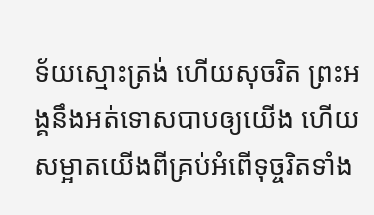ទ័យស្មោះត្រង់ ហើយសុចរិត ព្រះអង្គនឹងអត់ទោសបាបឲ្យយើង ហើយសម្អាតយើងពីគ្រប់អំពើទុច្ចរិតទាំង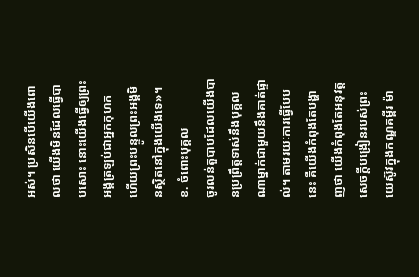អស់។ ប្រសិនបើយើងពោលថា យើងមិនដែលធ្វើបាបសោះ នោះយើងធ្វើឲ្យព្រះអង្គត្រឡប់ជាអ្នកកុហក ហើយព្រះបន្ទូលព្រះអង្គមិនស្ថិតនៅក្នុងយើងទេ»។
ខ. ចំពោះបុគ្គល
ចូរលន់តួបាបដែលយើងបានប្រព្រឹត្តទាស់នឹងបុគ្គលណាម្នាក់ជាមួយនឹងគាត់ផ្ទាល់។ តាមរយៈការធ្វើបែបនេះ គឺយើងកំពុងតែបង្ហាញថា យើងកំពុងតែអនុវត្តសេចក្ដីបង្រៀនរបស់ព្រះយេស៊ូវក្នុងកណ្ឌគម្ពីរ ម៉ា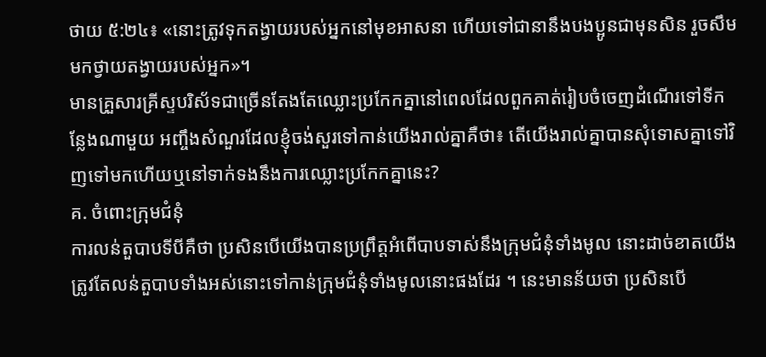ថាយ ៥:២៤៖ «នោះត្រូវទុកតង្វាយរបស់អ្នកនៅមុខអាសនា ហើយទៅជានានឹងបងប្អូនជាមុនសិន រួចសឹមមកថ្វាយតង្វាយរបស់អ្នក»។
មានគ្រួសារគ្រីស្ទបរិស័ទជាច្រើនតែងតែឈ្លោះប្រកែកគ្នានៅពេលដែលពួកគាត់រៀបចំចេញដំណើរទៅទីកន្លែងណាមួយ អញ្ចឹងសំណួរដែលខ្ញុំចង់សួរទៅកាន់យើងរាល់គ្នាគឺថា៖ តើយើងរាល់គ្នាបានសុំទោសគ្នាទៅវិញទៅមកហើយឬនៅទាក់ទងនឹងការឈ្លោះប្រកែកគ្នានេះ?
គ. ចំពោះក្រុមជំនុំ
ការលន់តួបាបទីបីគឺថា ប្រសិនបើយើងបានប្រព្រឹត្តអំពើបាបទាស់នឹងក្រុមជំនុំទាំងមូល នោះដាច់ខាតយើងត្រូវតែលន់តួបាបទាំងអស់នោះទៅកាន់ក្រុមជំនុំទាំងមូលនោះផងដែរ ។ នេះមានន័យថា ប្រសិនបើ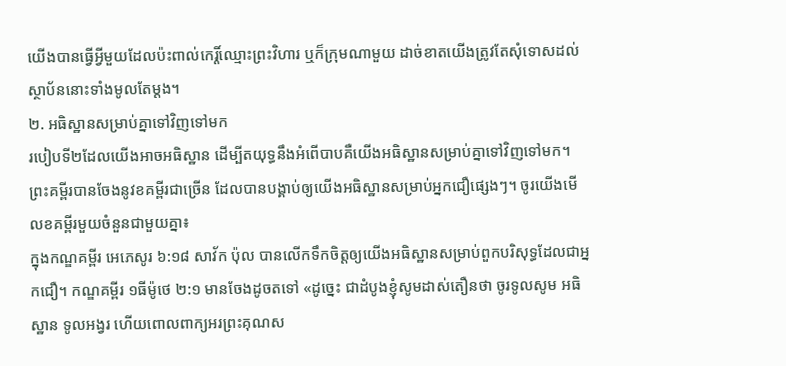យើងបានធ្វើអ្វីមួយដែលប៉ះពាល់កេរ្តិ៍ឈ្មោះព្រះវិហារ ឬក៏ក្រុមណាមួយ ដាច់ខាតយើងត្រូវតែសុំទោសដល់ស្ថាប័ននោះទាំងមូលតែម្ដង។
២. អធិស្ឋានសម្រាប់គ្នាទៅវិញទៅមក
របៀបទី២ដែលយើងអាចអធិស្ឋាន ដើម្បីតយុទ្ធនឹងអំពើបាបគឺយើងអធិស្ឋានសម្រាប់គ្នាទៅវិញទៅមក។ ព្រះគម្ពីរបានចែងនូវខគម្ពីរជាច្រើន ដែលបានបង្គាប់ឲ្យយើងអធិស្ឋានសម្រាប់អ្នកជឿផ្សេងៗ។ ចូរយើងមើលខគម្ពីរមួយចំនួនជាមួយគ្នា៖
ក្នុងកណ្ឌគម្ពីរ អេភេសូរ ៦:១៨ សាវ័ក ប៉ុល បានលើកទឹកចិត្តឲ្យយើងអធិស្ឋានសម្រាប់ពួកបរិសុទ្ធដែលជាអ្នកជឿ។ កណ្ឌគម្ពីរ ១ធីម៉ូថេ ២:១ មានចែងដូចតទៅ «ដូច្នេះ ជាដំបូងខ្ញុំសូមដាស់តឿនថា ចូរទូលសូម អធិស្ឋាន ទូលអង្វរ ហើយពោលពាក្យអរព្រះគុណស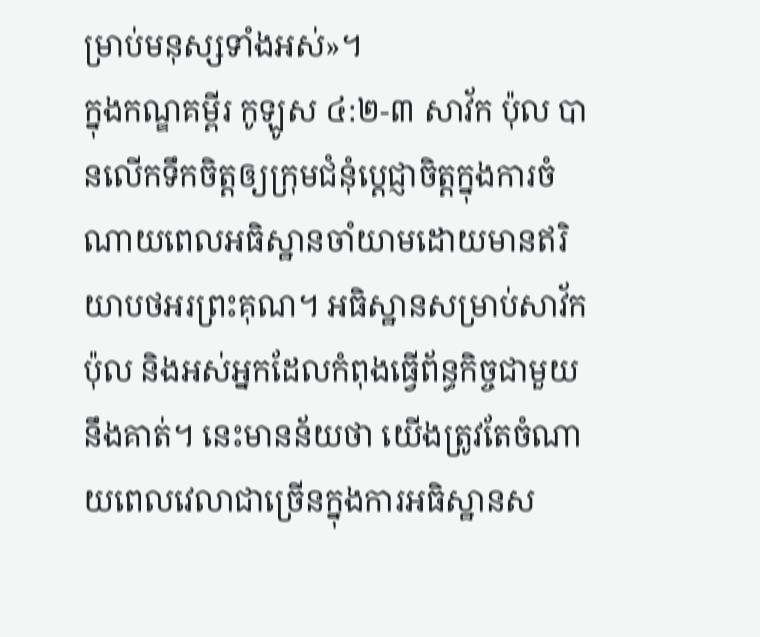ម្រាប់មនុស្សទាំងអស់»។
ក្នុងកណ្ឌគម្ពីរ កូឡូស ៤:២-៣ សាវ័ក ប៉ុល បានលើកទឹកចិត្តឲ្យក្រុមជំនុំប្ដេជ្ញាចិត្តក្នុងការចំណាយពេលអធិស្ឋានចាំយាមដោយមានឥរិយាបថអរព្រះគុណ។ អធិស្ឋានសម្រាប់សាវ័ក ប៉ុល និងអស់អ្នកដែលកំពុងធ្វើព័ន្ធកិច្ចជាមួយនឹងគាត់។ នេះមានន័យថា យើងត្រូវតែចំណាយពេលវេលាជាច្រើនក្នុងការអធិស្ឋានស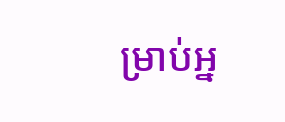ម្រាប់អ្ន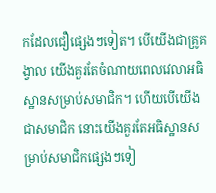កដែលជឿផ្សេងៗទៀត។ បើយើងជាគ្រូគង្វាល យើងគួរតែចំណាយពេលវេលាអធិស្ឋានសម្រាប់សមាជិក។ ហើយបើយើងជាសមាជិក នោះយើងគួរតែអធិស្ឋានសម្រាប់សមាជិកផ្សេងៗទៀ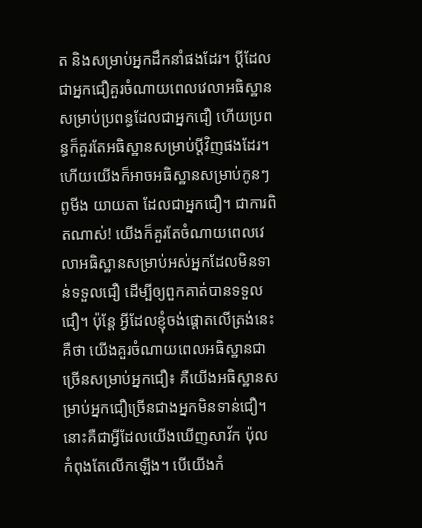ត និងសម្រាប់អ្នកដឹកនាំផងដែរ។ ប្ដីដែលជាអ្នកជឿគួរចំណាយពេលវេលាអធិស្ឋានសម្រាប់ប្រពន្ធដែលជាអ្នកជឿ ហើយប្រពន្ធក៏គួរតែអធិស្ឋានសម្រាប់ប្ដីវិញផងដែរ។ ហើយយើងក៏អាចអធិស្ឋានសម្រាប់កូនៗ ពូមីង យាយតា ដែលជាអ្នកជឿ។ ជាការពិតណាស់! យើងក៏គួរតែចំណាយពេលវេលាអធិស្ឋានសម្រាប់អស់អ្នកដែលមិនទាន់ទទួលជឿ ដើម្បីឲ្យពួកគាត់បានទទួលជឿ។ ប៉ុន្តែ អ្វីដែលខ្ញុំចង់ផ្ដោតលើត្រង់នេះគឺថា យើងគួរចំណាយពេលអធិស្ឋានជាច្រើនសម្រាប់អ្នកជឿ៖ គឺយើងអធិស្ឋានសម្រាប់អ្នកជឿច្រើនជាងអ្នកមិនទាន់ជឿ។ នោះគឺជាអ្វីដែលយើងឃើញសាវ័ក ប៉ុល កំពុងតែលើកឡើង។ បើយើងកំ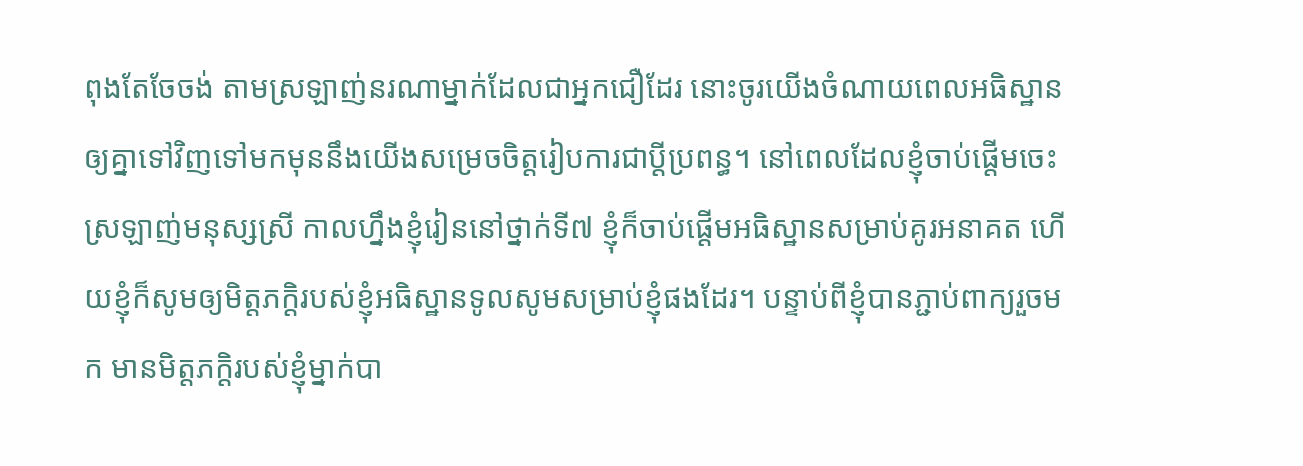ពុងតែចែចង់ តាមស្រឡាញ់នរណាម្នាក់ដែលជាអ្នកជឿដែរ នោះចូរយើងចំណាយពេលអធិស្ឋានឲ្យគ្នាទៅវិញទៅមកមុននឹងយើងសម្រេចចិត្តរៀបការជាប្ដីប្រពន្ធ។ នៅពេលដែលខ្ញុំចាប់ផ្តើមចេះស្រឡាញ់មនុស្សស្រី កាលហ្នឹងខ្ញុំរៀននៅថ្នាក់ទី៧ ខ្ញុំក៏ចាប់ផ្ដើមអធិស្ឋានសម្រាប់គូរអនាគត ហើយខ្ញុំក៏សូមឲ្យមិត្តភក្ដិរបស់ខ្ញុំអធិស្ឋានទូលសូមសម្រាប់ខ្ញុំផងដែរ។ បន្ទាប់ពីខ្ញុំបានភ្ជាប់ពាក្យរួចមក មានមិត្តភក្ដិរបស់ខ្ញុំម្នាក់បា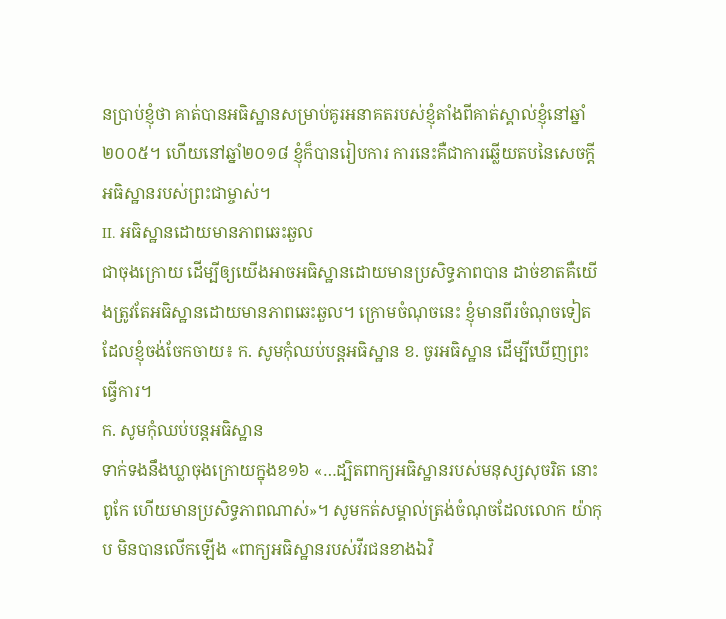នប្រាប់ខ្ញុំថា គាត់បានអធិស្ឋានសម្រាប់គូរអនាគតរបស់ខ្ញុំតាំងពីគាត់ស្គាល់ខ្ញុំនៅឆ្នាំ២០០៥។ ហើយនៅឆ្នាំ២០១៨ ខ្ញុំក៏បានរៀបការ ការនេះគឺជាការឆ្លើយតបនៃសេចក្ដីអធិស្ឋានរបស់ព្រះជាម្ចាស់។
II. អធិស្ឋានដោយមានភាពឆេះឆួល
ជាចុងក្រោយ ដើម្បីឲ្យយើងអាចអធិស្ឋានដោយមានប្រសិទ្ធភាពបាន ដាច់ខាតគឺយើងត្រូវតែអធិស្ឋានដោយមានភាពឆេះឆួល។ ក្រោមចំណុចនេះ ខ្ញុំមានពីរចំណុចទៀតដែលខ្ញុំចង់ចែកចាយ៖ ក. សូមកុំឈប់បន្តអធិស្ឋាន ខ. ចូរអធិស្ឋាន ដើម្បីឃើញព្រះធ្វើការ។
ក. សូមកុំឈប់បន្តអធិស្ឋាន
ទាក់ទងនឹងឃ្លាចុងក្រោយក្នុងខ១៦ «…ដ្បិតពាក្យអធិស្ឋានរបស់មនុស្សសុចរិត នោះពូកែ ហើយមានប្រសិទ្ធភាពណាស់»។ សូមកត់សម្គាល់ត្រង់ចំណុចដែលលោក យ៉ាកុប មិនបានលើកឡើង «ពាក្យអធិស្ឋានរបស់វីរជនខាងឯវិ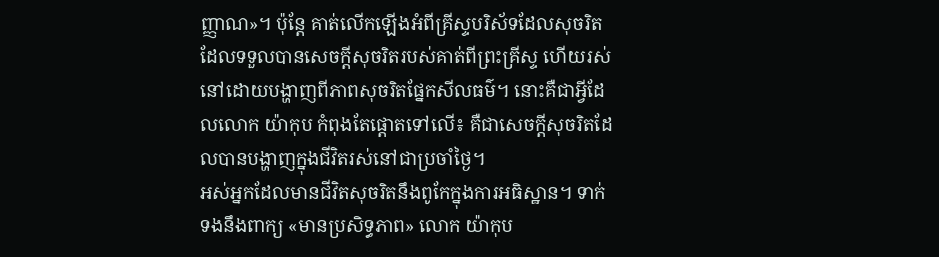ញ្ញាណ»។ ប៉ុន្តែ គាត់លើកឡើងអំពីគ្រីស្ទបរិស័ទដែលសុចរិត ដែលទទួលបានសេចក្ដីសុចរិតរបស់គាត់ពីព្រះគ្រីស្ទ ហើយរស់នៅដោយបង្ហាញពីភាពសុចរិតផ្នែកសីលធម៌។ នោះគឺជាអ្វីដែលលោក យ៉ាកុប កំពុងតែផ្ដោតទៅលើ៖ គឺជាសេចក្ដីសុចរិតដែលបានបង្ហាញក្នុងជីវិតរស់នៅជាប្រចាំថ្ងៃ។
អស់អ្នកដែលមានជីវិតសុចរិតនឹងពូកែក្នុងការអធិស្ឋាន។ ទាក់ទងនឹងពាក្យ «មានប្រសិទ្ធភាព» លោក យ៉ាកុប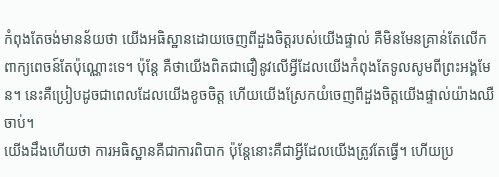កំពុងតែចង់មានន័យថា យើងអធិស្ឋានដោយចេញពីដួងចិត្តរបស់យើងផ្ទាល់ គឺមិនមែនគ្រាន់តែលើកពាក្យពេចន៍តែប៉ុណ្ណោះទេ។ ប៉ុន្តែ គឺថាយើងពិតជាជឿនូវលើអ្វីដែលយើងកំពុងតែទូលសូមពីព្រះអង្គមែន។ នេះគឺប្រៀបដូចជាពេលដែលយើងខូចចិត្ត ហើយយើងស្រែកយំចេញពីដួងចិត្តយើងផ្ទាល់យ៉ាងឈឺចាប់។
យើងដឹងហើយថា ការអធិស្ឋានគឺជាការពិបាក ប៉ុន្តែនោះគឺជាអ្វីដែលយើងត្រូវតែធ្វើ។ ហើយប្រ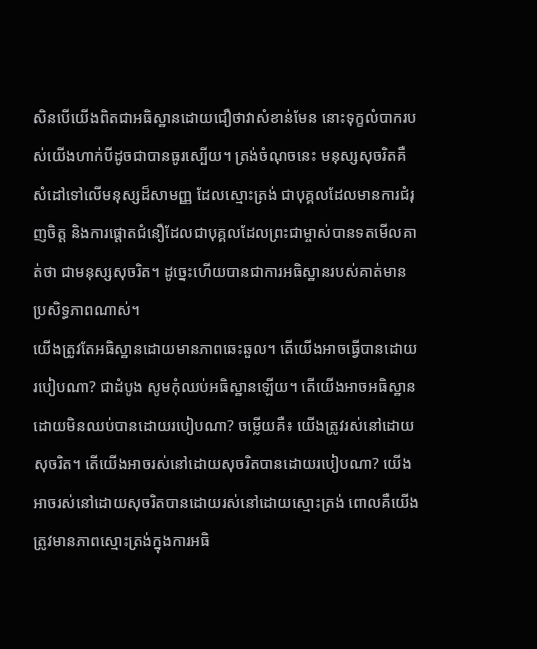សិនបើយើងពិតជាអធិស្ឋានដោយជឿថាវាសំខាន់មែន នោះទុក្ខលំបាករបស់យើងហាក់បីដូចជាបានធូរស្បើយ។ ត្រង់ចំណុចនេះ មនុស្សសុចរិតគឺសំដៅទៅលើមនុស្សដ៏សាមញ្ញ ដែលស្មោះត្រង់ ជាបុគ្គលដែលមានការជំរុញចិត្ត និងការផ្ដោតជំនឿដែលជាបុគ្គលដែលព្រះជាម្ចាស់បានទតមើលគាត់ថា ជាមនុស្សសុចរិត។ ដូច្នេះហើយបានជាការអធិស្ឋានរបស់គាត់មានប្រសិទ្ធភាពណាស់។
យើងត្រូវតែអធិស្ឋានដោយមានភាពឆេះឆួល។ តើយើងអាចធ្វើបានដោយរបៀបណា? ជាដំបូង សូមកុំឈប់អធិស្ឋានឡើយ។ តើយើងអាចអធិស្ឋានដោយមិនឈប់បានដោយរបៀបណា? ចម្លើយគឺ៖ យើងត្រូវរស់នៅដោយសុចរិត។ តើយើងអាចរស់នៅដោយសុចរិតបានដោយរបៀបណា? យើងអាចរស់នៅដោយសុចរិតបានដោយរស់នៅដោយស្មោះត្រង់ ពោលគឺយើងត្រូវមានភាពស្មោះត្រង់ក្នុងការអធិ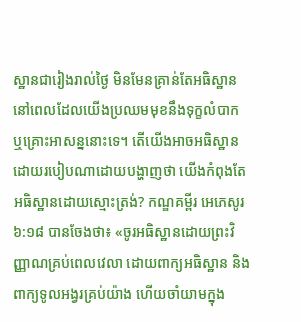ស្ឋានជារៀងរាល់ថ្ងៃ មិនមែនគ្រាន់តែអធិស្ឋាននៅពេលដែលយើងប្រឈមមុខនឹងទុក្ខលំបាក ឬគ្រោះអាសន្ននោះទេ។ តើយើងអាចអធិស្ឋានដោយរបៀបណាដោយបង្ហាញថា យើងកំពុងតែអធិស្ឋានដោយស្មោះត្រង់? កណ្ឌគម្ពីរ អេភេសូរ ៦:១៨ បានចែងថា៖ «ចូរអធិស្ឋានដោយព្រះវិញ្ញាណគ្រប់ពេលវេលា ដោយពាក្យអធិស្ឋាន និងពាក្យទូលអង្វរគ្រប់យ៉ាង ហើយចាំយាមក្នុង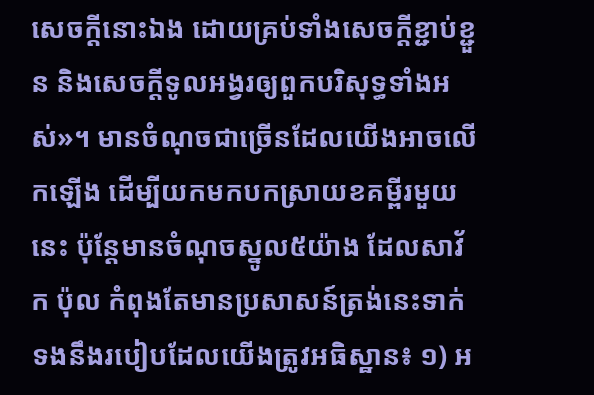សេចក្តីនោះឯង ដោយគ្រប់ទាំងសេចក្តីខ្ជាប់ខ្ជួន និងសេចក្តីទូលអង្វរឲ្យពួកបរិសុទ្ធទាំងអស់»។ មានចំណុចជាច្រើនដែលយើងអាចលើកឡើង ដើម្បីយកមកបកស្រាយខគម្ពីរមួយនេះ ប៉ុន្តែមានចំណុចស្នូល៥យ៉ាង ដែលសាវ័ក ប៉ុល កំពុងតែមានប្រសាសន៍ត្រង់នេះទាក់ទងនឹងរបៀបដែលយើងត្រូវអធិស្ឋាន៖ ១) អ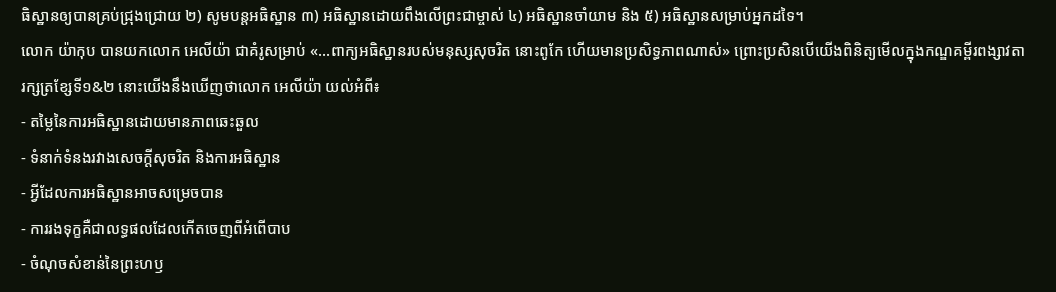ធិស្ឋានឲ្យបានគ្រប់ជ្រុងជ្រោយ ២) សូមបន្តអធិស្ឋាន ៣) អធិស្ឋានដោយពឹងលើព្រះជាម្ចាស់ ៤) អធិស្ឋានចាំយាម និង ៥) អធិស្ឋានសម្រាប់អ្នកដទៃ។
លោក យ៉ាកុប បានយកលោក អេលីយ៉ា ជាគំរូសម្រាប់ «…ពាក្យអធិស្ឋានរបស់មនុស្សសុចរិត នោះពូកែ ហើយមានប្រសិទ្ធភាពណាស់» ព្រោះប្រសិនបើយើងពិនិត្យមើលក្នុងកណ្ឌគម្ពីរពង្សាវតារក្សត្រខ្សែទី១&២ នោះយើងនឹងឃើញថាលោក អេលីយ៉ា យល់អំពី៖
- តម្លៃនៃការអធិស្ឋានដោយមានភាពឆេះឆួល
- ទំនាក់ទំនងរវាងសេចក្ដីសុចរិត និងការអធិស្ឋាន
- អ្វីដែលការអធិស្ឋានអាចសម្រេចបាន
- ការរងទុក្ខគឺជាលទ្ធផលដែលកើតចេញពីអំពើបាប
- ចំណុចសំខាន់នៃព្រះហឫ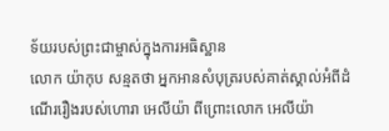ទ័យរបស់ព្រះជាម្ចាស់ក្នុងការអធិស្ឋាន
លោក យ៉ាកុប សន្មតថា អ្នកអានសំបុត្ររបស់គាត់ស្គាល់អំពីដំណើររឿងរបស់ហោរា អេលីយ៉ា ពីព្រោះលោក អេលីយ៉ា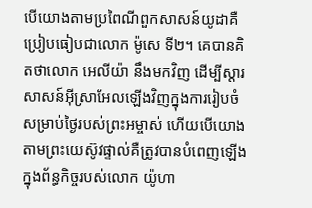បើយោងតាមប្រពៃណីពួកសាសន៍យូដាគឺប្រៀបធៀបជាលោក ម៉ូសេ ទី២។ គេបានគិតថាលោក អេលីយ៉ា នឹងមកវិញ ដើម្បីស្ដារសាសន៍អ៊ីស្រាអែលឡើងវិញក្នុងការរៀបចំសម្រាប់ថ្ងៃរបស់ព្រះអម្ចាស់ ហើយបើយោងតាមព្រះយេស៊ូវផ្ទាល់គឺត្រូវបានបំពេញឡើងក្នុងព័ន្ធកិច្ចរបស់លោក យ៉ូហា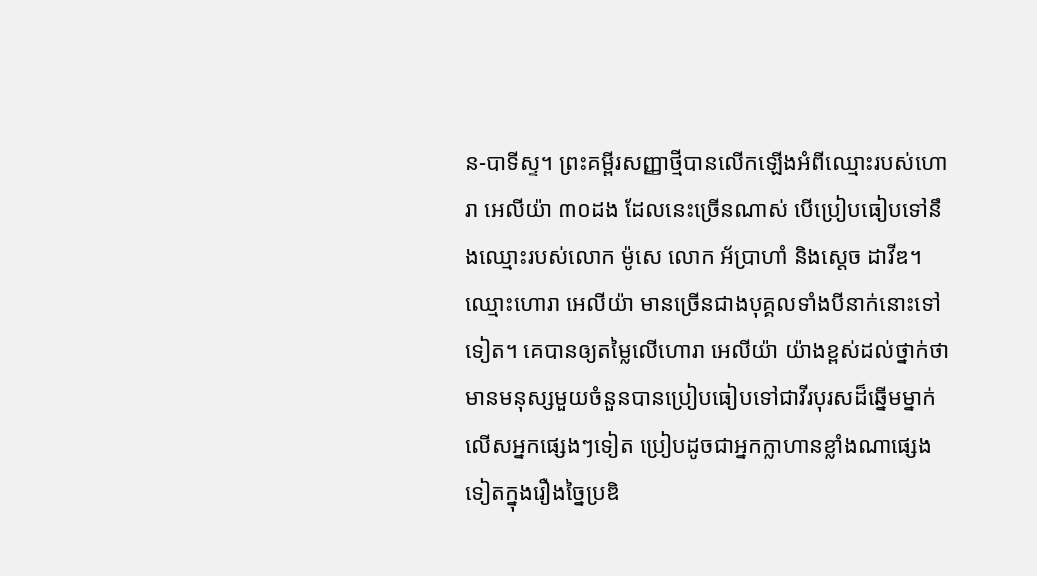ន-បាទីស្ទ។ ព្រះគម្ពីរសញ្ញាថ្មីបានលើកឡើងអំពីឈ្មោះរបស់ហោរា អេលីយ៉ា ៣០ដង ដែលនេះច្រើនណាស់ បើប្រៀបធៀបទៅនឹងឈ្មោះរបស់លោក ម៉ូសេ លោក អ័ប្រាហាំ និងស្ដេច ដាវីឌ។ ឈ្មោះហោរា អេលីយ៉ា មានច្រើនជាងបុគ្គលទាំងបីនាក់នោះទៅទៀត។ គេបានឲ្យតម្លៃលើហោរា អេលីយ៉ា យ៉ាងខ្ពស់ដល់ថ្នាក់ថា មានមនុស្សមួយចំនួនបានប្រៀបធៀបទៅជាវីរបុរសដ៏ឆ្នើមម្នាក់លើសអ្នកផ្សេងៗទៀត ប្រៀបដូចជាអ្នកក្លាហានខ្លាំងណាផ្សេងទៀតក្នុងរឿងច្នៃប្រឌិ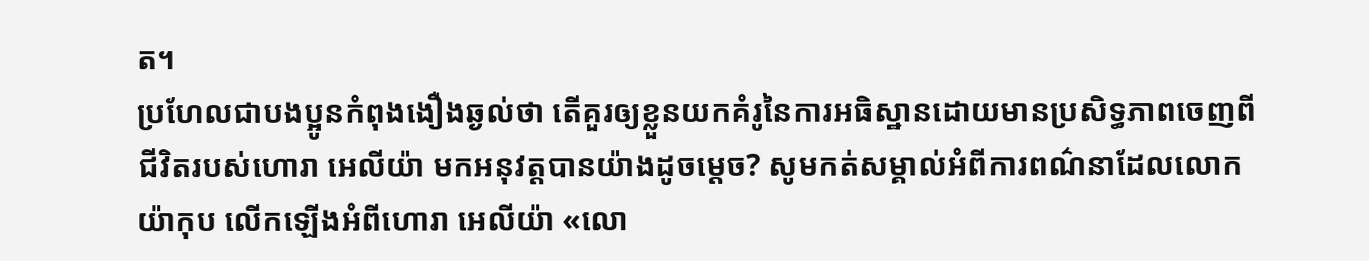ត។
ប្រហែលជាបងប្អូនកំពុងងឿងឆ្ងល់ថា តើគួរឲ្យខ្លួនយកគំរូនៃការអធិស្ឋានដោយមានប្រសិទ្ធភាពចេញពីជីវិតរបស់ហោរា អេលីយ៉ា មកអនុវត្តបានយ៉ាងដូចម្ដេច? សូមកត់សម្គាល់អំពីការពណ៌នាដែលលោក យ៉ាកុប លើកឡើងអំពីហោរា អេលីយ៉ា «លោ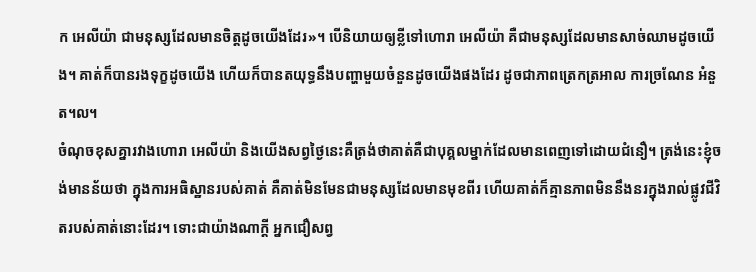ក អេលីយ៉ា ជាមនុស្សដែលមានចិត្តដូចយើងដែរ»។ បើនិយាយឲ្យខ្លីទៅហោរា អេលីយ៉ា គឺជាមនុស្សដែលមានសាច់ឈាមដូចយើង។ គាត់ក៏បានរងទុក្ខដូចយើង ហើយក៏បានតយុទ្ធនឹងបញ្ហាមួយចំនួនដូចយើងផងដែរ ដូចជាភាពត្រេកត្រអាល ការច្រណែន អំនួត។ល។
ចំណុចខុសគ្នារវាងហោរា អេលីយ៉ា និងយើងសព្វថ្ងៃនេះគឺត្រង់ថាគាត់គឺជាបុគ្គលម្នាក់ដែលមានពេញទៅដោយជំនឿ។ ត្រង់នេះខ្ញុំចង់មានន័យថា ក្នុងការអធិស្ឋានរបស់គាត់ គឺគាត់មិនមែនជាមនុស្សដែលមានមុខពីរ ហើយគាត់ក៏គ្មានភាពមិននឹងនរក្នុងរាល់ផ្លូវជីវិតរបស់គាត់នោះដែរ។ ទោះជាយ៉ាងណាក្ដី អ្នកជឿសព្វ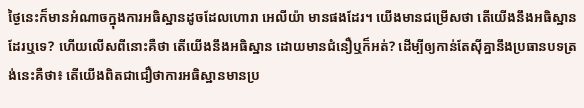ថ្ងៃនេះក៏មានអំណាចក្នុងការអធិស្ឋានដូចដែលហោរា អេលីយ៉ា មានផងដែរ។ យើងមានជម្រើសថា តើយើងនឹងអធិស្ឋានដែរឬទេ? ហើយលើសពីនោះគឺថា តើយើងនឹងអធិស្ឋាន ដោយមានជំនឿឬក៏អត់? ដើម្បីឲ្យកាន់តែស៊ីគ្នានឹងប្រធានបទត្រង់នេះគឺថា៖ តើយើងពិតជាជឿថាការអធិស្ឋានមានប្រ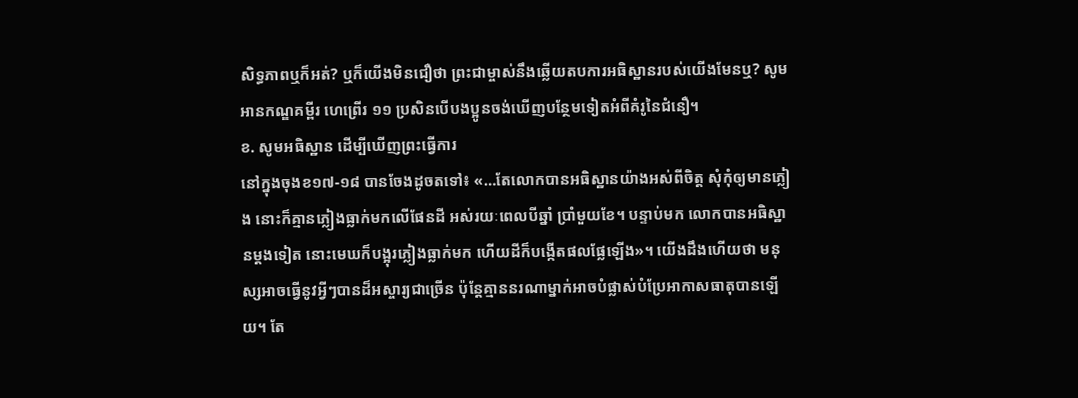សិទ្ធភាពឬក៏អត់? ឬក៏យើងមិនជឿថា ព្រះជាម្ចាស់នឹងឆ្លើយតបការអធិស្ឋានរបស់យើងមែនឬ? សូមអានកណ្ឌគម្ពីរ ហេព្រើរ ១១ ប្រសិនបើបងប្អូនចង់ឃើញបន្ថែមទៀតអំពីគំរូនៃជំនឿ។
ខ. សូមអធិស្ឋាន ដើម្បីឃើញព្រះធ្វើការ
នៅក្នុងចុងខ១៧-១៨ បានចែងដូចតទៅ៖ «…តែលោកបានអធិស្ឋានយ៉ាងអស់ពីចិត្ត សុំកុំឲ្យមានភ្លៀង នោះក៏គ្មានភ្លៀងធ្លាក់មកលើផែនដី អស់រយៈពេលបីឆ្នាំ ប្រាំមួយខែ។ បន្ទាប់មក លោកបានអធិស្ឋានម្តងទៀត នោះមេឃក៏បង្អុរភ្លៀងធ្លាក់មក ហើយដីក៏បង្កើតផលផ្លែឡើង»។ យើងដឹងហើយថា មនុស្សអាចធ្វើនូវអ្វីៗបានដ៏អស្ចារ្យជាច្រើន ប៉ុន្តែគ្មាននរណាម្នាក់អាចបំផ្លាស់បំប្រែអាកាសធាតុបានឡើយ។ តែ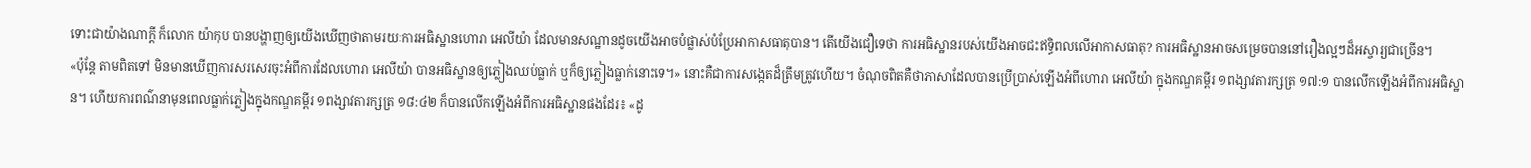ទោះជាយ៉ាងណាក្ដី ក៏លោក យ៉ាកុប បានបង្ហាញឲ្យយើងឃើញថាតាមរយៈការអធិស្ឋានហោរា អេលីយ៉ា ដែលមានសណ្ឋានដូចយើងអាចបំផ្លាស់បំប្រែអាកាសធាតុបាន។ តើយើងជឿទេថា ការអធិស្ឋានរបស់យើងអាចជះឥទ្ធិពលលើអាកាសធាតុ? ការអធិស្ឋានអាចសម្រេចបាននៅរឿងល្អៗដ៏អស្ចារ្យជាច្រើន។
«ប៉ុន្តែ តាមពិតទៅ មិនមានឃើញការសរសេរចុះអំពីការដែលហោរា អេលីយ៉ា បានអធិស្ឋានឲ្យភ្លៀងឈប់ធ្លាក់ ឬក៏ឲ្យភ្លៀងធ្លាក់នោះទេ។» នោះគឺជាការសង្កេតដ៏ត្រឹមត្រូវហើយ។ ចំណុចពិតគឺថាភាសាដែលបានប្រើប្រាស់ឡើងអំពីហោរា អេលីយ៉ា ក្នុងកណ្ឌគម្ពីរ ១ពង្សាវតារក្សត្រ ១៧:១ បានលើកឡើងអំពីការអធិស្ឋាន។ ហើយការពណ៌នាមុនពេលធ្លាក់ភ្លៀងក្នុងកណ្ឌគម្ពីរ ១ពង្សាវតារក្សត្រ ១៨:៤២ ក៏បានលើកឡើងអំពីការអធិស្ឋានផងដែរ៖ «ដូ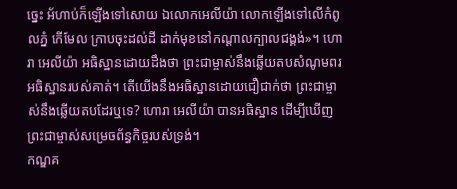ច្នេះ អ័ហាប់ក៏ឡើងទៅសោយ ឯលោកអេលីយ៉ា លោកឡើងទៅលើកំពូលភ្នំ កើមែល ក្រាបចុះដល់ដី ដាក់មុខនៅកណ្ដាលក្បាលជង្គង់»។ ហោរា អេលីយ៉ា អធិស្ឋានដោយដឹងថា ព្រះជាម្ចាស់នឹងឆ្លើយតបសំណូមពរអធិស្ឋានរបស់គាត់។ តើយើងនឹងអធិស្ឋានដោយជឿជាក់ថា ព្រះជាម្ចាស់នឹងឆ្លើយតបដែរឬទេ? ហោរា អេលីយ៉ា បានអធិស្ឋាន ដើម្បីឃើញព្រះជាម្ចាស់សម្រេចព័ន្ធកិច្ចរបស់ទ្រង់។
កណ្ឌគ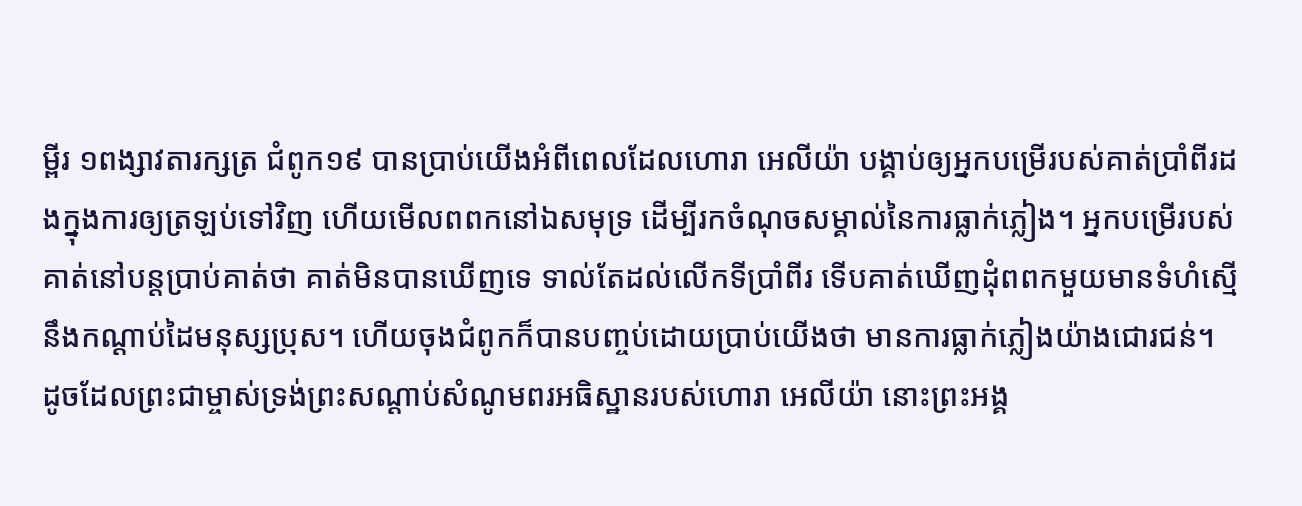ម្ពីរ ១ពង្សាវតារក្សត្រ ជំពូក១៩ បានប្រាប់យើងអំពីពេលដែលហោរា អេលីយ៉ា បង្គាប់ឲ្យអ្នកបម្រើរបស់គាត់ប្រាំពីរដងក្នុងការឲ្យត្រឡប់ទៅវិញ ហើយមើលពពកនៅឯសមុទ្រ ដើម្បីរកចំណុចសម្គាល់នៃការធ្លាក់ភ្លៀង។ អ្នកបម្រើរបស់គាត់នៅបន្តប្រាប់គាត់ថា គាត់មិនបានឃើញទេ ទាល់តែដល់លើកទីប្រាំពីរ ទើបគាត់ឃើញដុំពពកមួយមានទំហំស្មើនឹងកណ្ដាប់ដៃមនុស្សប្រុស។ ហើយចុងជំពូកក៏បានបញ្ចប់ដោយប្រាប់យើងថា មានការធ្លាក់ភ្លៀងយ៉ាងជោរជន់។
ដូចដែលព្រះជាម្ចាស់ទ្រង់ព្រះសណ្ដាប់សំណូមពរអធិស្ឋានរបស់ហោរា អេលីយ៉ា នោះព្រះអង្គ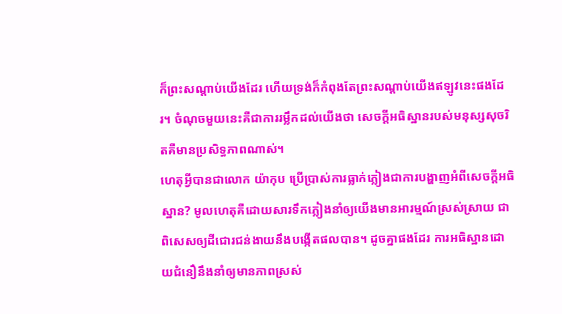ក៏ព្រះសណ្ដាប់យើងដែរ ហើយទ្រង់ក៏កំពុងតែព្រះសណ្ដាប់យើងឥឡូវនេះផងដែរ។ ចំណុចមួយនេះគឺជាការរម្លឹកដល់យើងថា សេចក្ដីអធិស្ឋានរបស់មនុស្សសុចរិតគឺមានប្រសិទ្ធភាពណាស់។
ហេតុអ្វីបានជាលោក យ៉ាកុប ប្រើប្រាស់ការធ្លាក់ភ្លៀងជាការបង្ហាញអំពីសេចក្ដីអធិស្ឋាន? មូលហេតុគឺដោយសារទឹកភ្លៀងនាំឲ្យយើងមានអារម្មណ៍ស្រស់ស្រាយ ជាពិសេសឲ្យដីជោរជន់ងាយនឹងបង្កើតផលបាន។ ដូចគ្នាផងដែរ ការអធិស្ឋានដោយជំនឿនឹងនាំឲ្យមានភាពស្រស់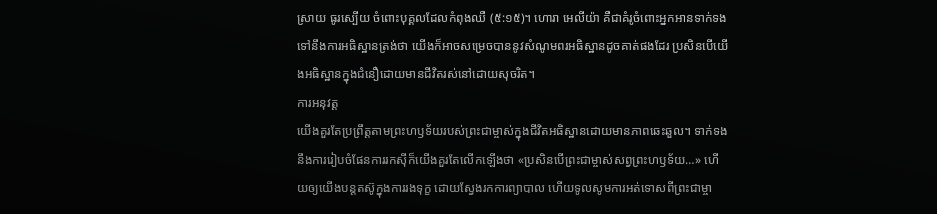ស្រាយ ធូរស្បើយ ចំពោះបុគ្គលដែលកំពុងឈឺ (៥:១៥)។ ហោរា អេលីយ៉ា គឺជាគំរូចំពោះអ្នកអានទាក់ទងទៅនឹងការអធិស្ឋានត្រង់ថា យើងក៏អាចសម្រេចបាននូវសំណូមពរអធិស្ឋានដូចគាត់ផងដែរ ប្រសិនបើយើងអធិស្ឋានក្នុងជំនឿដោយមានជីវិតរស់នៅដោយសុចរិត។
ការអនុវត្ត
យើងគួរតែប្រព្រឹត្តតាមព្រះហឫទ័យរបស់ព្រះជាម្ចាស់ក្នុងជីវិតអធិស្ឋានដោយមានភាពឆេះឆួល។ ទាក់ទងនឹងការរៀបចំផែនការរកស៊ីក៏យើងគួរតែលើកឡើងថា «ប្រសិនបើព្រះជាម្ចាស់សព្វព្រះហឫទ័យ…» ហើយឲ្យយើងបន្តតស៊ូក្នុងការរងទុក្ខ ដោយស្វែងរកការព្យាបាល ហើយទូលសូមការអត់ទោសពីព្រះជាម្ចា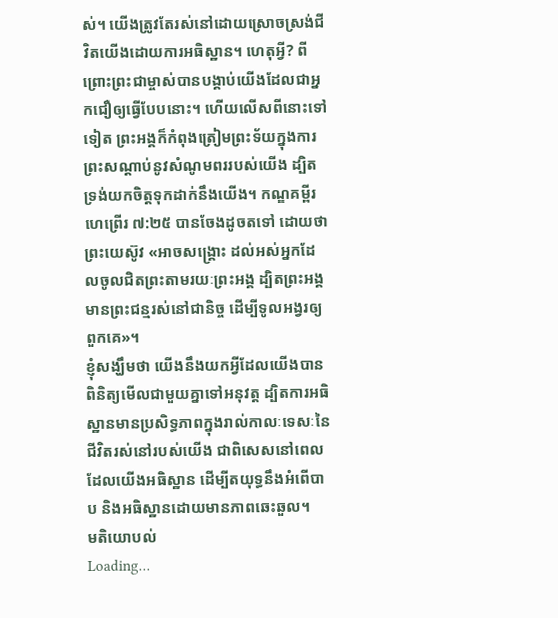ស់។ យើងត្រូវតែរស់នៅដោយស្រោចស្រង់ជីវិតយើងដោយការអធិស្ឋាន។ ហេតុអ្វី? ពីព្រោះព្រះជាម្ចាស់បានបង្គាប់យើងដែលជាអ្នកជឿឲ្យធ្វើបែបនោះ។ ហើយលើសពីនោះទៅទៀត ព្រះអង្គក៏កំពុងត្រៀមព្រះទ័យក្នុងការព្រះសណ្ដាប់នូវសំណូមពររបស់យើង ដ្បិតទ្រង់យកចិត្តទុកដាក់នឹងយើង។ កណ្ឌគម្ពីរ ហេព្រើរ ៧:២៥ បានចែងដូចតទៅ ដោយថាព្រះយេស៊ូវ «អាចសង្គ្រោះ ដល់អស់អ្នកដែលចូលជិតព្រះតាមរយៈព្រះអង្គ ដ្បិតព្រះអង្គមានព្រះជន្មរស់នៅជានិច្ច ដើម្បីទូលអង្វរឲ្យពួកគេ»។
ខ្ញុំសង្ឃឹមថា យើងនឹងយកអ្វីដែលយើងបានពិនិត្យមើលជាមួយគ្នាទៅអនុវត្ត ដ្បិតការអធិស្ឋានមានប្រសិទ្ធភាពក្នុងរាល់កាលៈទេសៈនៃជីវិតរស់នៅរបស់យើង ជាពិសេសនៅពេលដែលយើងអធិស្ឋាន ដើម្បីតយុទ្ធនឹងអំពើបាប និងអធិស្ឋានដោយមានភាពឆេះឆួល។
មតិយោបល់
Loading…